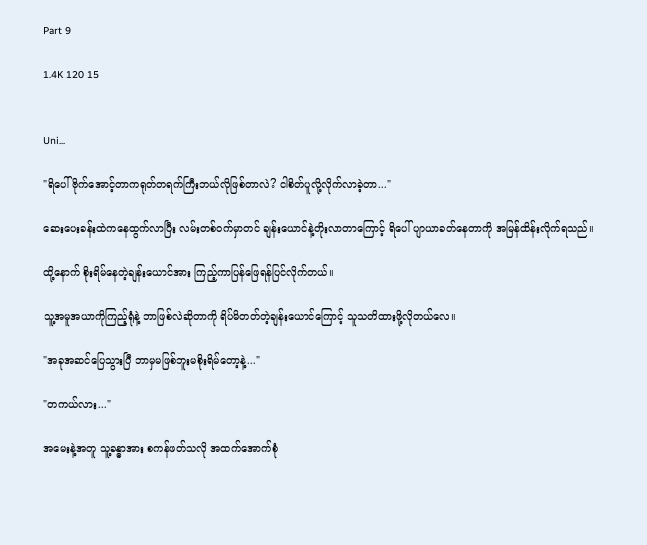Part 9

1.4K 120 15


Uni...

"ရိပေါ် ဗိုက်အောင့်တာကရုတ်တရက်ကြီးဘယ်လိုဖြစ်တာလဲ? ငါစိတ်ပူလို့လိုက်လာခဲ့တာ..."

ဆေးပေးခန်းထဲကနေထွက်လာပြီး လမ်းတစ်ဝက်မှာတင် ချန်းယောင်နဲ့တိုးလာတာကြောင့် ရိပေါ် ပျာယာခတ်နေတာကို အမြန်ထိန်းလိုက်ရသည်။

ထို့နောက် စိုးရိမ်နေတဲ့ချန်းယောင်အား ကြည့်ကာပြန်ဖြေရန်ပြင်လိုက်တယ်။

သူ့အမူအယာကိုကြည့်ရုံနဲ့ ဘာဖြစ်လဲဆိုတာကို ရိပ်မိတတ်တဲ့ချန်းယောင်ကြောင့် သူသတိထားဖို့လိုတယ်လေ။

"အခုအဆင်ပြေသွားပြီ ဘာမှမဖြစ်ဘူးမစိုးရိမ်တော့နဲ့..."

"တကယ်လား..."

အမေးနဲ့အတူ သူ့ခန္ဓာအား စကန်ဖတ်သလို အထက်အောက်စုံ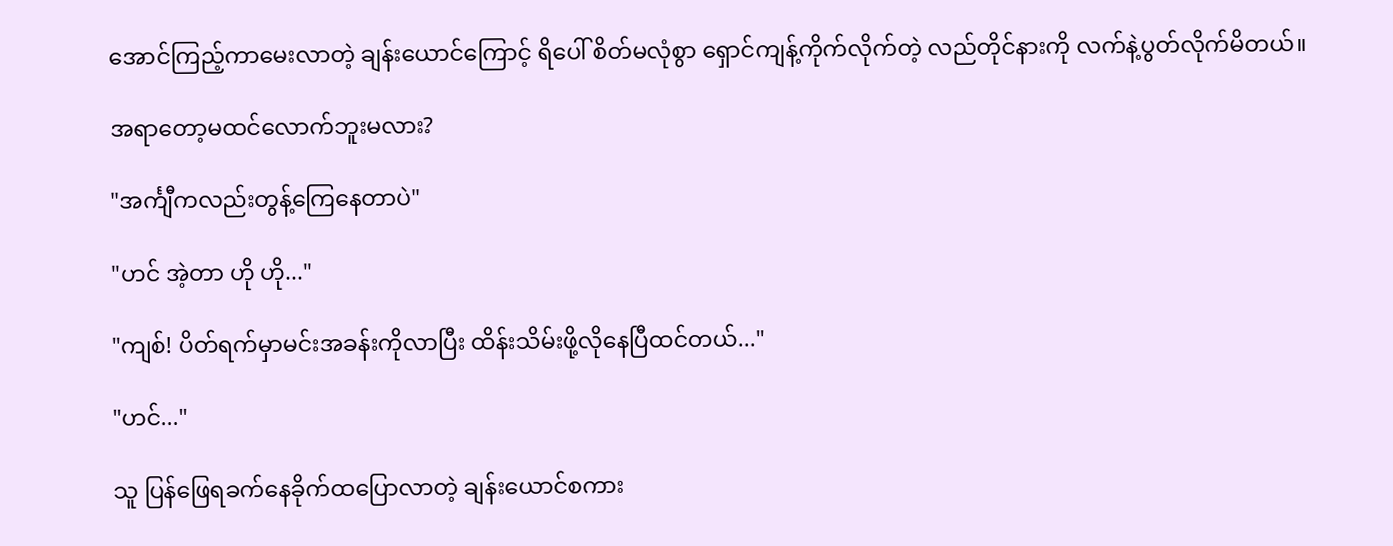အောင်ကြည့်ကာမေးလာတဲ့ ချန်းယောင်ကြောင့် ရိပေါ် စိတ်မလုံစွာ ရှောင်ကျန့်ကိုက်လိုက်တဲ့ လည်တိုင်နားကို လက်နဲ့ပွတ်လိုက်မိတယ်။

အရာတော့မထင်လောက်ဘူးမလား?

"အင်္ကျီကလည်းတွန့်ကြေနေတာပဲ"

"ဟင် အဲ့တာ ဟို ဟို..."

"ကျစ်! ပိတ်ရက်မှာမင်းအခန်းကိုလာပြီး ထိန်းသိမ်းဖို့လိုနေပြီထင်တယ်..."

"ဟင်..."

သူ ပြန်ဖြေရခက်နေခိုက်ထပြောလာတဲ့ ချန်းယောင်စကား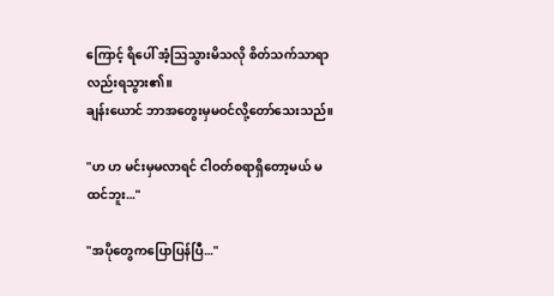ကြောင့် ရိပေါ် အံ့သြသွားမိသလို စိတ်သက်သာရာလည်းရသွား၏။
ချန်းယောင် ဘာအတွေးမှမဝင်လို့တော်သေးသည်။

"ဟ ဟ မင်းမှမလာရင် ငါဝတ်စရာရှိတော့မယ် မထင်ဘူး..."

"အပိုတွေကပြောပြန်ပြီ..."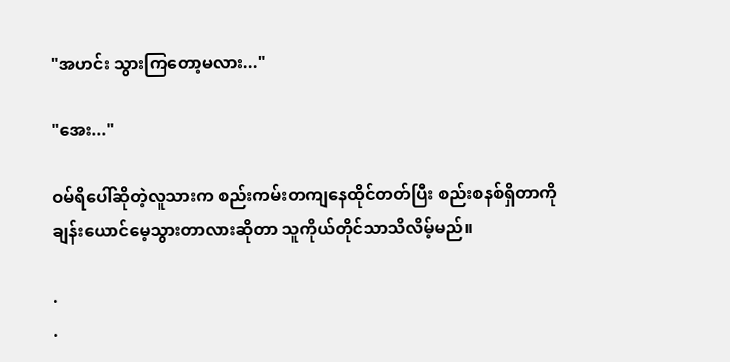"အဟင်း သွားကြတော့မလား..."

"အေး..."

ဝမ်ရိပေါ်ဆိုတဲ့လူသားက စည်းကမ်းတကျနေထိုင်တတ်ပြီး စည်းစနစ်ရှိတာကို ချန်းယောင်မေ့သွားတာလားဆိုတာ သူကိုယ်တိုင်သာသိလိမ့်မည်။

.
.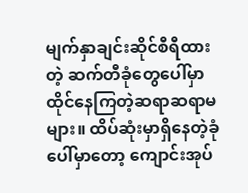မျက်နှာချင်းဆိုင်စီရီထားတဲ့ ဆက်တီခုံတွေပေါ်မှာ ထိုင်နေကြတဲ့ဆရာဆရာမများ။ ထိပ်ဆုံးမှာရှိနေတဲ့ခုံပေါ်မှာတော့ ကျောင်းအုပ်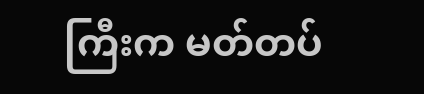ကြီးက မတ်တပ်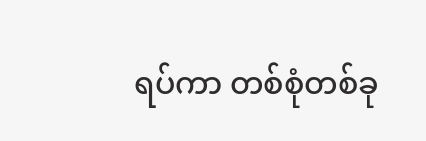ရပ်ကာ တစ်စုံတစ်ခု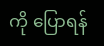ကို ပြောရန်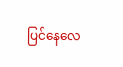ပြင်နေလေ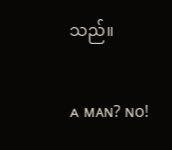သည်။

ᴀ ᴍᴀɴ? ɴᴏ!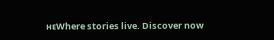ʜᴇWhere stories live. Discover now